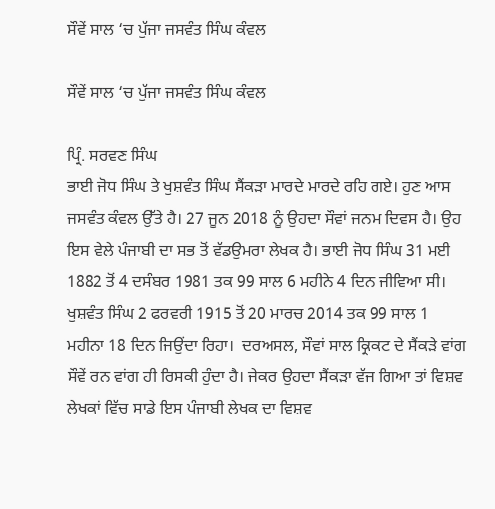ਸੌਵੇਂ ਸਾਲ ‘ਚ ਪੁੱਜਾ ਜਸਵੰਤ ਸਿੰਘ ਕੰਵਲ

ਸੌਵੇਂ ਸਾਲ ‘ਚ ਪੁੱਜਾ ਜਸਵੰਤ ਸਿੰਘ ਕੰਵਲ

ਪ੍ਰਿੰ. ਸਰਵਣ ਸਿੰਘ
ਭਾਈ ਜੋਧ ਸਿੰਘ ਤੇ ਖੁਸ਼ਵੰਤ ਸਿੰਘ ਸੈਂਕੜਾ ਮਾਰਦੇ ਮਾਰਦੇ ਰਹਿ ਗਏ। ਹੁਣ ਆਸ ਜਸਵੰਤ ਕੰਵਲ ਉੱਤੇ ਹੈ। 27 ਜੂਨ 2018 ਨੂੰ ਉਹਦਾ ਸੌਵਾਂ ਜਨਮ ਦਿਵਸ ਹੈ। ਉਹ ਇਸ ਵੇਲੇ ਪੰਜਾਬੀ ਦਾ ਸਭ ਤੋਂ ਵੱਡਉਮਰਾ ਲੇਖਕ ਹੈ। ਭਾਈ ਜੋਧ ਸਿੰਘ 31 ਮਈ 1882 ਤੋਂ 4 ਦਸੰਬਰ 1981 ਤਕ 99 ਸਾਲ 6 ਮਹੀਨੇ 4 ਦਿਨ ਜੀਵਿਆ ਸੀ। ਖੁਸ਼ਵੰਤ ਸਿੰਘ 2 ਫਰਵਰੀ 1915 ਤੋਂ 20 ਮਾਰਚ 2014 ਤਕ 99 ਸਾਲ 1 ਮਹੀਨਾ 18 ਦਿਨ ਜਿਉਂਦਾ ਰਿਹਾ।  ਦਰਅਸਲ, ਸੌਵਾਂ ਸਾਲ ਕ੍ਰਿਕਟ ਦੇ ਸੈਂਕੜੇ ਵਾਂਗ ਸੌਵੇਂ ਰਨ ਵਾਂਗ ਹੀ ਰਿਸਕੀ ਹੁੰਦਾ ਹੈ। ਜੇਕਰ ਉਹਦਾ ਸੈਂਕੜਾ ਵੱਜ ਗਿਆ ਤਾਂ ਵਿਸ਼ਵ ਲੇਖਕਾਂ ਵਿੱਚ ਸਾਡੇ ਇਸ ਪੰਜਾਬੀ ਲੇਖਕ ਦਾ ਵਿਸ਼ਵ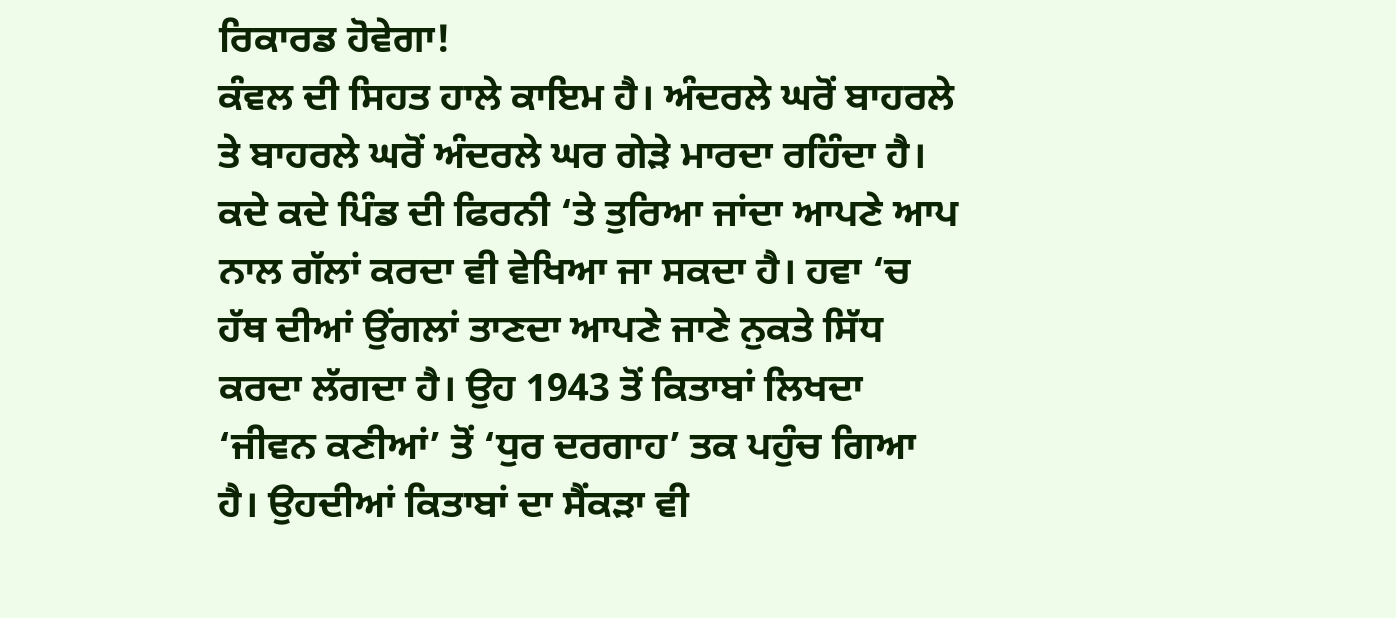ਰਿਕਾਰਡ ਹੋਵੇਗਾ!
ਕੰਵਲ ਦੀ ਸਿਹਤ ਹਾਲੇ ਕਾਇਮ ਹੈ। ਅੰਦਰਲੇ ਘਰੋਂ ਬਾਹਰਲੇ ਤੇ ਬਾਹਰਲੇ ਘਰੋਂ ਅੰਦਰਲੇ ਘਰ ਗੇੜੇ ਮਾਰਦਾ ਰਹਿੰਦਾ ਹੈ। ਕਦੇ ਕਦੇ ਪਿੰਡ ਦੀ ਫਿਰਨੀ ‘ਤੇ ਤੁਰਿਆ ਜਾਂਦਾ ਆਪਣੇ ਆਪ ਨਾਲ ਗੱਲਾਂ ਕਰਦਾ ਵੀ ਵੇਖਿਆ ਜਾ ਸਕਦਾ ਹੈ। ਹਵਾ ‘ਚ ਹੱਥ ਦੀਆਂ ਉਂਗਲਾਂ ਤਾਣਦਾ ਆਪਣੇ ਜਾਣੇ ਨੁਕਤੇ ਸਿੱਧ ਕਰਦਾ ਲੱਗਦਾ ਹੈ। ਉਹ 1943 ਤੋਂ ਕਿਤਾਬਾਂ ਲਿਖਦਾ ‘ਜੀਵਨ ਕਣੀਆਂ’ ਤੋਂ ‘ਧੁਰ ਦਰਗਾਹ’ ਤਕ ਪਹੁੰਚ ਗਿਆ ਹੈ। ਉਹਦੀਆਂ ਕਿਤਾਬਾਂ ਦਾ ਸੈਂਕੜਾ ਵੀ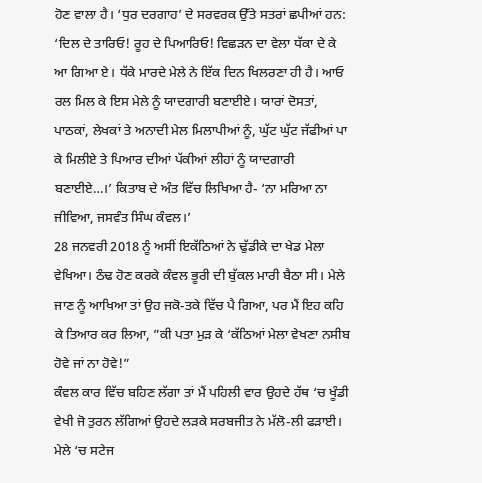ਹੋਣ ਵਾਲਾ ਹੈ। ‘ਧੁਰ ਦਰਗਾਹ’ ਦੇ ਸਰਵਰਕ ਉੱਤੇ ਸਤਰਾਂ ਛਪੀਆਂ ਹਨ: ‘ਦਿਲ ਦੇ ਤਾਰਿਓ! ਰੂਹ ਦੇ ਪਿਆਰਿਓ! ਵਿਛੜਨ ਦਾ ਵੇਲਾ ਧੱਕਾ ਦੇ ਕੇ ਆ ਗਿਆ ਏ। ਧੱਕੇ ਮਾਰਦੇ ਮੇਲੇ ਨੇ ਇੱਕ ਦਿਨ ਖਿਲਰਣਾ ਹੀ ਹੈ। ਆਓ ਰਲ ਮਿਲ ਕੇ ਇਸ ਮੇਲੇ ਨੂੰ ਯਾਦਗਾਰੀ ਬਣਾਈਏ। ਯਾਰਾਂ ਦੋਸਤਾਂ, ਪਾਠਕਾਂ, ਲੇਖਕਾਂ ਤੇ ਅਨਾਦੀ ਮੇਲ ਮਿਲਾਪੀਆਂ ਨੂੰ, ਘੁੱਟ ਘੁੱਟ ਜੱਫੀਆਂ ਪਾ ਕੇ ਮਿਲੀਏ ਤੇ ਪਿਆਰ ਦੀਆਂ ਪੱਕੀਆਂ ਲੀਹਾਂ ਨੂੰ ਯਾਦਗਾਰੀ ਬਣਾਈਏ…।’ ਕਿਤਾਬ ਦੇ ਅੰਤ ਵਿੱਚ ਲਿਖਿਆ ਹੈ- ‘ਨਾ ਮਰਿਆ ਨਾ ਜੀਵਿਆ, ਜਸਵੰਤ ਸਿੰਘ ਕੰਵਲ।’
28 ਜਨਵਰੀ 2018 ਨੂੰ ਅਸੀਂ ਇਕੱਠਿਆਂ ਨੇ ਢੁੱਡੀਕੇ ਦਾ ਖੇਡ ਮੇਲਾ ਵੇਖਿਆ। ਠੰਢ ਹੋਣ ਕਰਕੇ ਕੰਵਲ ਭੂਰੀ ਦੀ ਬੁੱਕਲ ਮਾਰੀ ਬੈਠਾ ਸੀ। ਮੇਲੇ ਜਾਣ ਨੂੰ ਆਖਿਆ ਤਾਂ ਉਹ ਜਕੋ-ਤਕੇ ਵਿੱਚ ਪੈ ਗਿਆ, ਪਰ ਮੈਂ ਇਹ ਕਹਿ ਕੇ ਤਿਆਰ ਕਰ ਲਿਆ, ”ਕੀ ਪਤਾ ਮੁੜ ਕੇ ‘ਕੱਠਿਆਂ ਮੇਲਾ ਵੇਖਣਾ ਨਸੀਬ ਹੋਵੇ ਜਾਂ ਨਾ ਹੋਵੇ!”
ਕੰਵਲ ਕਾਰ ਵਿੱਚ ਬਹਿਣ ਲੱਗਾ ਤਾਂ ਮੈਂ ਪਹਿਲੀ ਵਾਰ ਉਹਦੇ ਹੱਥ ‘ਚ ਖੂੰਡੀ ਵੇਖੀ ਜੋ ਤੁਰਨ ਲੱਗਿਆਂ ਉਹਦੇ ਲੜਕੇ ਸਰਬਜੀਤ ਨੇ ਮੱਲੋ-ਲੀ ਫੜਾਈ। ਮੇਲੇ ‘ਚ ਸਟੇਜ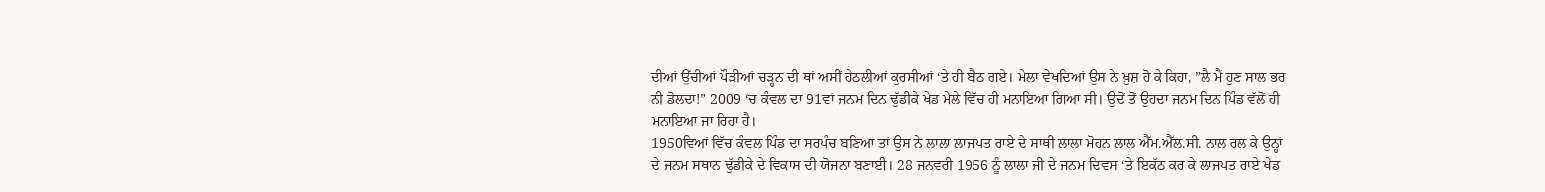ਦੀਆਂ ਉੱਚੀਆਂ ਪੌੜੀਆਂ ਚੜ੍ਹਨ ਦੀ ਥਾਂ ਅਸੀਂ ਹੇਠਲੀਆਂ ਕੁਰਸੀਆਂ ‘ਤੇ ਹੀ ਬੈਠ ਗਏ। ਮੇਲਾ ਵੇਖਦਿਆਂ ਉਸ ਨੇ ਖ਼ੁਸ਼ ਹੋ ਕੇ ਕਿਹਾ, ”ਲੈ ਮੈਂ ਹੁਣ ਸਾਲ ਭਰ ਨੀ ਡੋਲਦਾ!” 2009 ‘ਚ ਕੰਵਲ ਦਾ 91ਵਾਂ ਜਨਮ ਦਿਨ ਢੁੱਡੀਕੇ ਖੇਡ ਮੇਲੇ ਵਿੱਚ ਹੀ ਮਨਾਇਆ ਗਿਆ ਸੀ। ਉਦੋਂ ਤੋਂ ਉਹਦਾ ਜਨਮ ਦਿਨ ਪਿੰਡ ਵੱਲੋਂ ਹੀ ਮਨਾਇਆ ਜਾ ਰਿਹਾ ਹੈ।
1950ਵਿਆਂ ਵਿੱਚ ਕੰਵਲ ਪਿੰਡ ਦਾ ਸਰਪੰਚ ਬਣਿਆ ਤਾਂ ਉਸ ਨੇ ਲਾਲਾ ਲਾਜਪਤ ਰਾਏ ਦੇ ਸਾਥੀ ਲਾਲਾ ਮੋਹਨ ਲਾਲ ਐੱਮ.ਐੱਲ.ਸੀ. ਨਾਲ ਰਲ ਕੇ ਉਨ੍ਹਾਂ ਦੇ ਜਨਮ ਸਥਾਨ ਢੁੱਡੀਕੇ ਦੇ ਵਿਕਾਸ ਦੀ ਯੋਜਨਾ ਬਣਾਈ। 28 ਜਨਵਰੀ 1956 ਨੂੰ ਲਾਲਾ ਜੀ ਦੇ ਜਨਮ ਦਿਵਸ ‘ਤੇ ਇਕੱਠ ਕਰ ਕੇ ਲਾਜਪਤ ਰਾਏ ਖੇਡ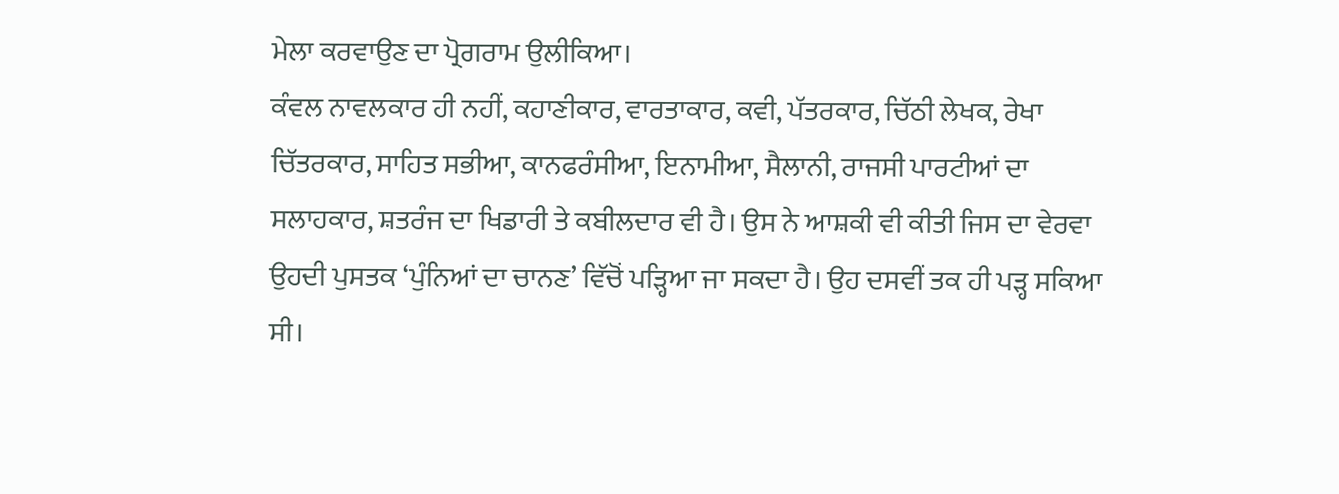ਮੇਲਾ ਕਰਵਾਉਣ ਦਾ ਪ੍ਰੋਗਰਾਮ ਉਲੀਕਿਆ।
ਕੰਵਲ ਨਾਵਲਕਾਰ ਹੀ ਨਹੀਂ, ਕਹਾਣੀਕਾਰ, ਵਾਰਤਾਕਾਰ, ਕਵੀ, ਪੱਤਰਕਾਰ, ਚਿੱਠੀ ਲੇਖਕ, ਰੇਖਾ ਚਿੱਤਰਕਾਰ, ਸਾਹਿਤ ਸਭੀਆ, ਕਾਨਫਰੰਸੀਆ, ਇਨਾਮੀਆ, ਸੈਲਾਨੀ, ਰਾਜਸੀ ਪਾਰਟੀਆਂ ਦਾ ਸਲਾਹਕਾਰ, ਸ਼ਤਰੰਜ ਦਾ ਖਿਡਾਰੀ ਤੇ ਕਬੀਲਦਾਰ ਵੀ ਹੈ। ਉਸ ਨੇ ਆਸ਼ਕੀ ਵੀ ਕੀਤੀ ਜਿਸ ਦਾ ਵੇਰਵਾ ਉਹਦੀ ਪੁਸਤਕ ‘ਪੁੰਨਿਆਂ ਦਾ ਚਾਨਣ’ ਵਿੱਚੋਂ ਪੜ੍ਹਿਆ ਜਾ ਸਕਦਾ ਹੈ। ਉਹ ਦਸਵੀਂ ਤਕ ਹੀ ਪੜ੍ਹ ਸਕਿਆ ਸੀ।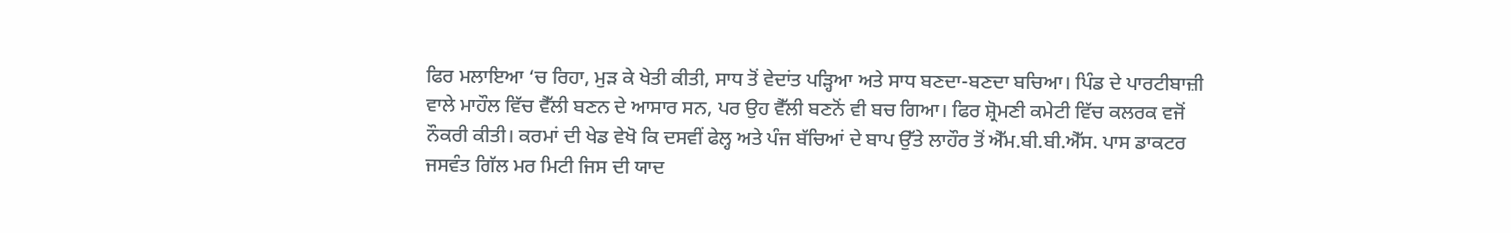ਫਿਰ ਮਲਾਇਆ ‘ਚ ਰਿਹਾ, ਮੁੜ ਕੇ ਖੇਤੀ ਕੀਤੀ, ਸਾਧ ਤੋਂ ਵੇਦਾਂਤ ਪੜ੍ਹਿਆ ਅਤੇ ਸਾਧ ਬਣਦਾ-ਬਣਦਾ ਬਚਿਆ। ਪਿੰਡ ਦੇ ਪਾਰਟੀਬਾਜ਼ੀ ਵਾਲੇ ਮਾਹੌਲ ਵਿੱਚ ਵੈੱਲੀ ਬਣਨ ਦੇ ਆਸਾਰ ਸਨ, ਪਰ ਉਹ ਵੈੱਲੀ ਬਣਨੋਂ ਵੀ ਬਚ ਗਿਆ। ਫਿਰ ਸ਼੍ਰੋਮਣੀ ਕਮੇਟੀ ਵਿੱਚ ਕਲਰਕ ਵਜੋਂ ਨੌਕਰੀ ਕੀਤੀ। ਕਰਮਾਂ ਦੀ ਖੇਡ ਵੇਖੋ ਕਿ ਦਸਵੀਂ ਫੇਲ੍ਹ ਅਤੇ ਪੰਜ ਬੱਚਿਆਂ ਦੇ ਬਾਪ ਉੱਤੇ ਲਾਹੌਰ ਤੋਂ ਐੱਮ.ਬੀ.ਬੀ.ਐੱਸ. ਪਾਸ ਡਾਕਟਰ ਜਸਵੰਤ ਗਿੱਲ ਮਰ ਮਿਟੀ ਜਿਸ ਦੀ ਯਾਦ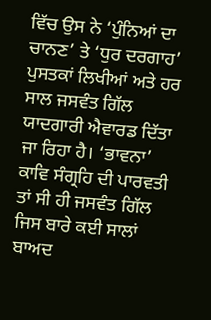ਵਿੱਚ ਉਸ ਨੇ ‘ਪੁੰਨਿਆਂ ਦਾ ਚਾਨਣ’ ਤੇ ‘ਧੁਰ ਦਰਗਾਹ’ ਪੁਸਤਕਾਂ ਲਿਖੀਆਂ ਅਤੇ ਹਰ ਸਾਲ ਜਸਵੰਤ ਗਿੱਲ ਯਾਦਗਾਰੀ ਐਵਾਰਡ ਦਿੱਤਾ ਜਾ ਰਿਹਾ ਹੈ। ‘ਭਾਵਨਾ’ ਕਾਵਿ ਸੰਗ੍ਰਹਿ ਦੀ ਪਾਰਵਤੀ ਤਾਂ ਸੀ ਹੀ ਜਸਵੰਤ ਗਿੱਲ ਜਿਸ ਬਾਰੇ ਕਈ ਸਾਲਾਂ ਬਾਅਦ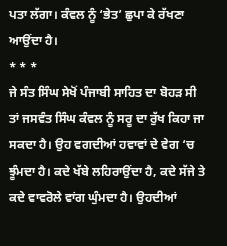ਪਤਾ ਲੱਗਾ। ਕੰਵਲ ਨੂੰ ‘ਭੇਤ’ ਛੁਪਾ ਕੇ ਰੱਖਣਾ ਆਉਂਦਾ ਹੈ।
* * *
ਜੇ ਸੰਤ ਸਿੰਘ ਸੇਖੋਂ ਪੰਜਾਬੀ ਸਾਹਿਤ ਦਾ ਬੋਹੜ ਸੀ ਤਾਂ ਜਸਵੰਤ ਸਿੰਘ ਕੰਵਲ ਨੂੰ ਸਰੂ ਦਾ ਰੁੱਖ ਕਿਹਾ ਜਾ ਸਕਦਾ ਹੈ। ਉਹ ਵਗਦੀਆਂ ਹਵਾਵਾਂ ਦੇ ਵੇਗ ‘ਚ ਝੂੰਮਦਾ ਹੈ। ਕਦੇ ਖੱਬੇ ਲਹਿਰਾਉਂਦਾ ਹੈ, ਕਦੇ ਸੱਜੇ ਤੇ ਕਦੇ ਵਾਵਰੋਲੇ ਵਾਂਗ ਘੁੰਮਦਾ ਹੈ। ਉਹਦੀਆਂ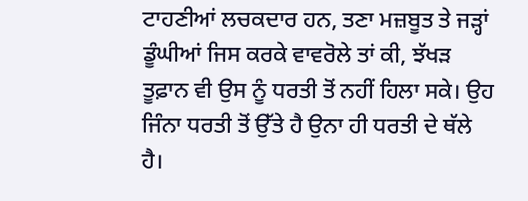ਟਾਹਣੀਆਂ ਲਚਕਦਾਰ ਹਨ, ਤਣਾ ਮਜ਼ਬੂਤ ਤੇ ਜੜ੍ਹਾਂ ਡੂੰਘੀਆਂ ਜਿਸ ਕਰਕੇ ਵਾਵਰੋਲੇ ਤਾਂ ਕੀ, ਝੱਖੜ ਤੂਫ਼ਾਨ ਵੀ ਉਸ ਨੂੰ ਧਰਤੀ ਤੋਂ ਨਹੀਂ ਹਿਲਾ ਸਕੇ। ਉਹ ਜਿੰਨਾ ਧਰਤੀ ਤੋਂ ਉੱਤੇ ਹੈ ਉਨਾ ਹੀ ਧਰਤੀ ਦੇ ਥੱਲੇ ਹੈ।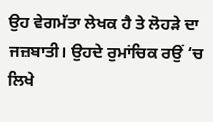ਉਹ ਵੇਗਮੱਤਾ ਲੇਖਕ ਹੈ ਤੇ ਲੋਹੜੇ ਦਾ ਜਜ਼ਬਾਤੀ। ਉਹਦੇ ਰੁਮਾਂਚਿਕ ਰਉਂ ‘ਚ ਲਿਖੇ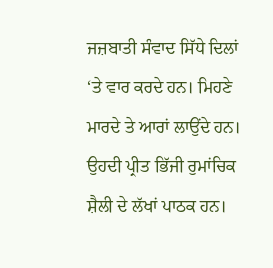ਜਜ਼ਬਾਤੀ ਸੰਵਾਦ ਸਿੱਧੇ ਦਿਲਾਂ ‘ਤੇ ਵਾਰ ਕਰਦੇ ਹਨ। ਮਿਹਣੇ ਮਾਰਦੇ ਤੇ ਆਰਾਂ ਲਾਉਂਦੇ ਹਨ। ਉਹਦੀ ਪ੍ਰੀਤ ਭਿੱਜੀ ਰੁਮਾਂਚਿਕ ਸ਼ੈਲੀ ਦੇ ਲੱਖਾਂ ਪਾਠਕ ਹਨ।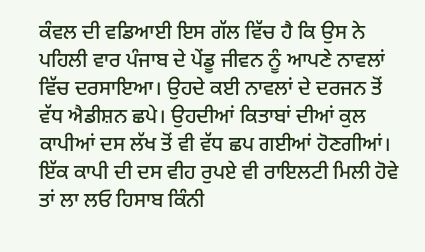ਕੰਵਲ ਦੀ ਵਡਿਆਈ ਇਸ ਗੱਲ ਵਿੱਚ ਹੈ ਕਿ ਉਸ ਨੇ ਪਹਿਲੀ ਵਾਰ ਪੰਜਾਬ ਦੇ ਪੇਂਡੂ ਜੀਵਨ ਨੂੰ ਆਪਣੇ ਨਾਵਲਾਂ ਵਿੱਚ ਦਰਸਾਇਆ। ਉਹਦੇ ਕਈ ਨਾਵਲਾਂ ਦੇ ਦਰਜਨ ਤੋਂ ਵੱਧ ਐਡੀਸ਼ਨ ਛਪੇ। ਉਹਦੀਆਂ ਕਿਤਾਬਾਂ ਦੀਆਂ ਕੁਲ ਕਾਪੀਆਂ ਦਸ ਲੱਖ ਤੋਂ ਵੀ ਵੱਧ ਛਪ ਗਈਆਂ ਹੋਣਗੀਆਂ। ਇੱਕ ਕਾਪੀ ਦੀ ਦਸ ਵੀਹ ਰੁਪਏ ਵੀ ਰਾਇਲਟੀ ਮਿਲੀ ਹੋਵੇ ਤਾਂ ਲਾ ਲਓ ਹਿਸਾਬ ਕਿੰਨੀ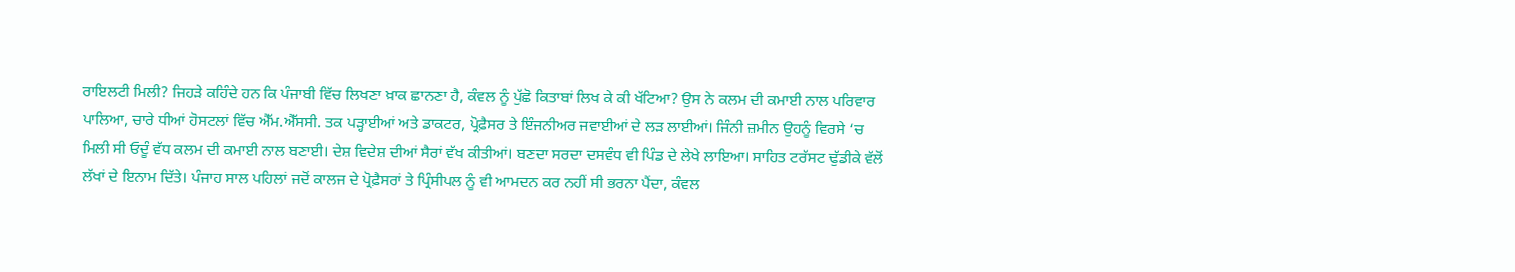ਰਾਇਲਟੀ ਮਿਲੀ? ਜਿਹੜੇ ਕਹਿੰਦੇ ਹਨ ਕਿ ਪੰਜਾਬੀ ਵਿੱਚ ਲਿਖਣਾ ਖ਼ਾਕ ਛਾਨਣਾ ਹੈ, ਕੰਵਲ ਨੂੰ ਪੁੱਛੋ ਕਿਤਾਬਾਂ ਲਿਖ ਕੇ ਕੀ ਖੱਟਿਆ? ਉਸ ਨੇ ਕਲਮ ਦੀ ਕਮਾਈ ਨਾਲ ਪਰਿਵਾਰ ਪਾਲਿਆ, ਚਾਰੇ ਧੀਆਂ ਹੋਸਟਲਾਂ ਵਿੱਚ ਐੱਮ.ਐੱਸਸੀ. ਤਕ ਪੜ੍ਹਾਈਆਂ ਅਤੇ ਡਾਕਟਰ, ਪ੍ਰੋਫ਼ੈਸਰ ਤੇ ਇੰਜਨੀਅਰ ਜਵਾਈਆਂ ਦੇ ਲੜ ਲਾਈਆਂ। ਜਿੰਨੀ ਜ਼ਮੀਨ ਉਹਨੂੰ ਵਿਰਸੇ ‘ਚ ਮਿਲੀ ਸੀ ਓਦੂੰ ਵੱਧ ਕਲਮ ਦੀ ਕਮਾਈ ਨਾਲ ਬਣਾਈ। ਦੇਸ਼ ਵਿਦੇਸ਼ ਦੀਆਂ ਸੈਰਾਂ ਵੱਖ ਕੀਤੀਆਂ। ਬਣਦਾ ਸਰਦਾ ਦਸਵੰਧ ਵੀ ਪਿੰਡ ਦੇ ਲੇਖੇ ਲਾਇਆ। ਸਾਹਿਤ ਟਰੱਸਟ ਢੁੱਡੀਕੇ ਵੱਲੋਂ ਲੱਖਾਂ ਦੇ ਇਨਾਮ ਦਿੱਤੇ। ਪੰਜਾਹ ਸਾਲ ਪਹਿਲਾਂ ਜਦੋਂ ਕਾਲਜ ਦੇ ਪ੍ਰੋਫ਼ੈਸਰਾਂ ਤੇ ਪ੍ਰਿੰਸੀਪਲ ਨੂੰ ਵੀ ਆਮਦਨ ਕਰ ਨਹੀਂ ਸੀ ਭਰਨਾ ਪੈਂਦਾ, ਕੰਵਲ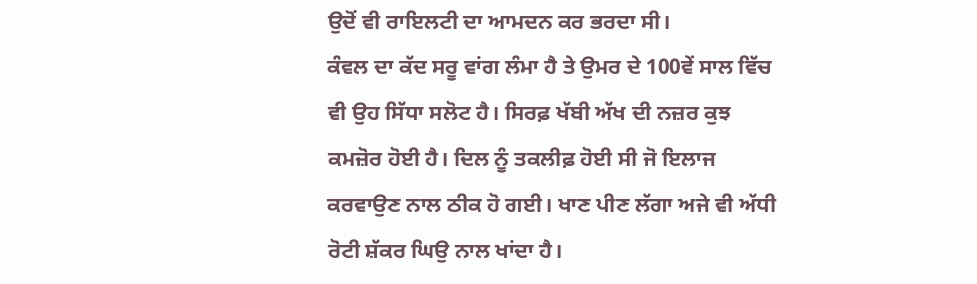ਉਦੋਂ ਵੀ ਰਾਇਲਟੀ ਦਾ ਆਮਦਨ ਕਰ ਭਰਦਾ ਸੀ।
ਕੰਵਲ ਦਾ ਕੱਦ ਸਰੂ ਵਾਂਗ ਲੰਮਾ ਹੈ ਤੇ ਉਮਰ ਦੇ 100ਵੇਂ ਸਾਲ ਵਿੱਚ ਵੀ ਉਹ ਸਿੱਧਾ ਸਲੋਟ ਹੈ। ਸਿਰਫ਼ ਖੱਬੀ ਅੱਖ ਦੀ ਨਜ਼ਰ ਕੁਝ ਕਮਜ਼ੋਰ ਹੋਈ ਹੈ। ਦਿਲ ਨੂੰ ਤਕਲੀਫ਼ ਹੋਈ ਸੀ ਜੋ ਇਲਾਜ ਕਰਵਾਉਣ ਨਾਲ ਠੀਕ ਹੋ ਗਈ। ਖਾਣ ਪੀਣ ਲੱਗਾ ਅਜੇ ਵੀ ਅੱਧੀ ਰੋਟੀ ਸ਼ੱਕਰ ਘਿਉ ਨਾਲ ਖਾਂਦਾ ਹੈ।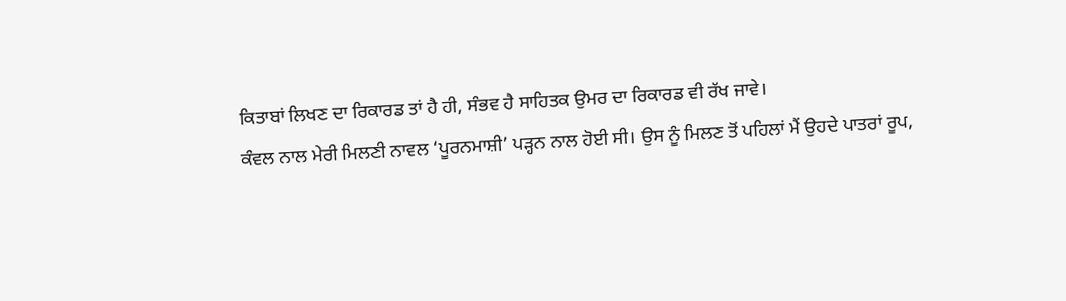ਕਿਤਾਬਾਂ ਲਿਖਣ ਦਾ ਰਿਕਾਰਡ ਤਾਂ ਹੈ ਹੀ, ਸੰਭਵ ਹੈ ਸਾਹਿਤਕ ਉਮਰ ਦਾ ਰਿਕਾਰਡ ਵੀ ਰੱਖ ਜਾਵੇ।
ਕੰਵਲ ਨਾਲ ਮੇਰੀ ਮਿਲਣੀ ਨਾਵਲ ‘ਪੂਰਨਮਾਸ਼ੀ’ ਪੜ੍ਹਨ ਨਾਲ ਹੋਈ ਸੀ। ਉਸ ਨੂੰ ਮਿਲਣ ਤੋਂ ਪਹਿਲਾਂ ਮੈਂ ਉਹਦੇ ਪਾਤਰਾਂ ਰੂਪ,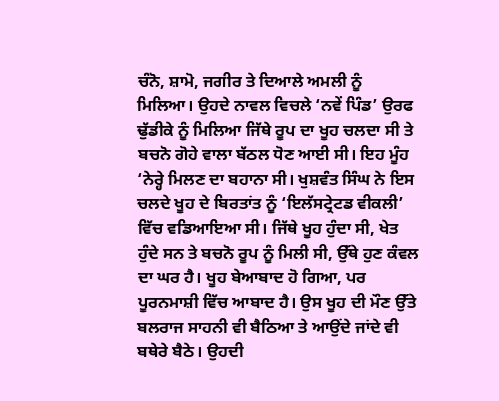ਚੰਨੋ, ਸ਼ਾਮੋ, ਜਗੀਰ ਤੇ ਦਿਆਲੇ ਅਮਲੀ ਨੂੰ ਮਿਲਿਆ। ਉਹਦੇ ਨਾਵਲ ਵਿਚਲੇ ‘ਨਵੇਂ ਪਿੰਡ’ ਉਰਫ ਢੁੱਡੀਕੇ ਨੂੰ ਮਿਲਿਆ ਜਿੱਥੇ ਰੂਪ ਦਾ ਖੂਹ ਚਲਦਾ ਸੀ ਤੇ ਬਚਨੋ ਗੋਹੇ ਵਾਲਾ ਬੱਠਲ ਧੋਣ ਆਈ ਸੀ। ਇਹ ਮੂੰਹ ‘ਨੇਰ੍ਹੇ ਮਿਲਣ ਦਾ ਬਹਾਨਾ ਸੀ। ਖੁਸ਼ਵੰਤ ਸਿੰਘ ਨੇ ਇਸ ਚਲਦੇ ਖੂਹ ਦੇ ਬਿਰਤਾਂਤ ਨੂੰ ‘ਇਲੱਸਟ੍ਰੇਟਡ ਵੀਕਲੀ’ ਵਿੱਚ ਵਡਿਆਇਆ ਸੀ। ਜਿੱਥੇ ਖੂਹ ਹੁੰਦਾ ਸੀ, ਖੇਤ ਹੁੰਦੇ ਸਨ ਤੇ ਬਚਨੋ ਰੂਪ ਨੂੰ ਮਿਲੀ ਸੀ, ਉੱਥੇ ਹੁਣ ਕੰਵਲ ਦਾ ਘਰ ਹੈ। ਖੂਹ ਬੇਆਬਾਦ ਹੋ ਗਿਆ, ਪਰ ਪੂਰਨਮਾਸ਼ੀ ਵਿੱਚ ਆਬਾਦ ਹੈ। ਉਸ ਖੂਹ ਦੀ ਮੌਣ ਉੱਤੇ ਬਲਰਾਜ ਸਾਹਨੀ ਵੀ ਬੈਠਿਆ ਤੇ ਆਉਂਦੇ ਜਾਂਦੇ ਵੀ ਬਥੇਰੇ ਬੈਠੇ। ਉਹਦੀ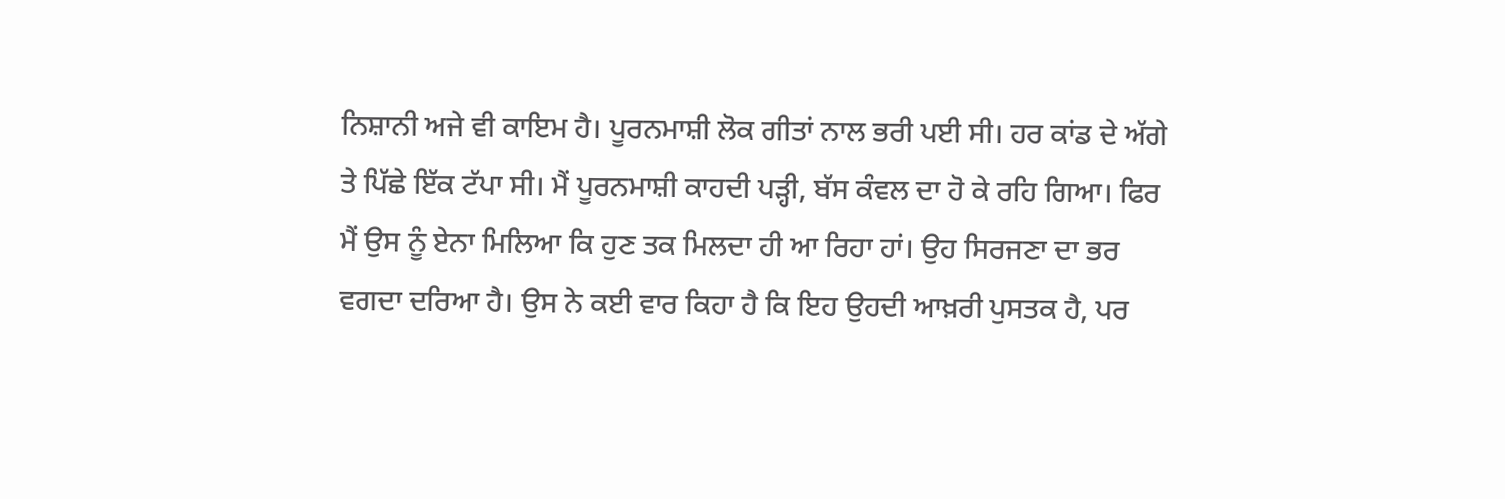ਨਿਸ਼ਾਨੀ ਅਜੇ ਵੀ ਕਾਇਮ ਹੈ। ਪੂਰਨਮਾਸ਼ੀ ਲੋਕ ਗੀਤਾਂ ਨਾਲ ਭਰੀ ਪਈ ਸੀ। ਹਰ ਕਾਂਡ ਦੇ ਅੱਗੇ ਤੇ ਪਿੱਛੇ ਇੱਕ ਟੱਪਾ ਸੀ। ਮੈਂ ਪੂਰਨਮਾਸ਼ੀ ਕਾਹਦੀ ਪੜ੍ਹੀ, ਬੱਸ ਕੰਵਲ ਦਾ ਹੋ ਕੇ ਰਹਿ ਗਿਆ। ਫਿਰ ਮੈਂ ਉਸ ਨੂੰ ਏਨਾ ਮਿਲਿਆ ਕਿ ਹੁਣ ਤਕ ਮਿਲਦਾ ਹੀ ਆ ਰਿਹਾ ਹਾਂ। ਉਹ ਸਿਰਜਣਾ ਦਾ ਭਰ ਵਗਦਾ ਦਰਿਆ ਹੈ। ਉਸ ਨੇ ਕਈ ਵਾਰ ਕਿਹਾ ਹੈ ਕਿ ਇਹ ਉਹਦੀ ਆਖ਼ਰੀ ਪੁਸਤਕ ਹੈ, ਪਰ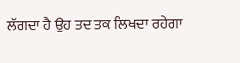ਲੱਗਦਾ ਹੈ ਉਹ ਤਦ ਤਕ ਲਿਖਦਾ ਰਹੇਗਾ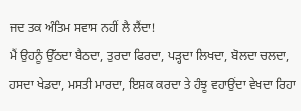ਜਦ ਤਕ ਅੰਤਿਮ ਸਵਾਸ ਨਹੀਂ ਲੈ ਲੈਂਦਾ!
ਮੈਂ ਉਹਨੂੰ ਉੱਠਦਾ ਬੈਠਦਾ, ਤੁਰਦਾ ਫਿਰਦਾ, ਪੜ੍ਹਦਾ ਲਿਖਦਾ, ਬੋਲਦਾ ਚਲਦਾ, ਹਸਦਾ ਖੇਡਦਾ, ਮਸਤੀ ਮਾਰਦਾ, ਇਸ਼ਕ ਕਰਦਾ ਤੇ ਹੰਝੂ ਵਹਾਉਂਦਾ ਵੇਖਦਾ ਰਿਹਾ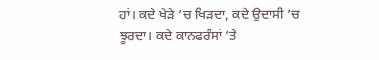ਹਾਂ। ਕਦੇ ਖੇੜੇ ‘ਚ ਖਿੜਦਾ, ਕਦੇ ਉਦਾਸੀ ‘ਚ ਝੂਰਦਾ। ਕਦੇ ਕਾਨਫਰੰਸਾਂ ‘ਤੇ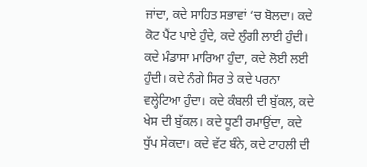ਜਾਂਦਾ, ਕਦੇ ਸਾਹਿਤ ਸਭਾਵਾਂ ‘ਚ ਬੋਲਦਾ। ਕਦੇ ਕੋਟ ਪੈਂਟ ਪਾਏ ਹੁੰਦੇ, ਕਦੇ ਲੁੰਗੀ ਲਾਈ ਹੁੰਦੀ। ਕਦੇ ਮੰਡਾਸਾ ਮਾਰਿਆ ਹੁੰਦਾ, ਕਦੇ ਲੋਈ ਲਈ ਹੁੰਦੀ। ਕਦੇ ਨੰਗੇ ਸਿਰ ਤੇ ਕਦੇ ਪਰਨਾ ਵਲ੍ਹੇਟਿਆ ਹੁੰਦਾ। ਕਦੇ ਕੰਬਲੀ ਦੀ ਬੁੱਕਲ, ਕਦੇ ਖੇਸ ਦੀ ਬੁੱਕਲ। ਕਦੇ ਧੂਣੀ ਰਮਾਉਂਦਾ, ਕਦੇ ਧੁੱਪ ਸੇਕਦਾ। ਕਦੇ ਵੱਟ ਬੰਨੇ, ਕਦੇ ਟਾਹਲੀ ਦੀ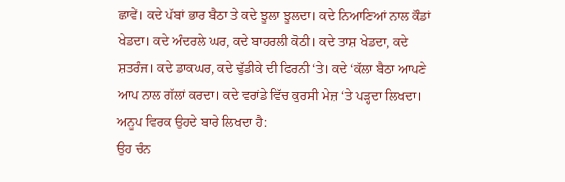ਛਾਵੇਂ। ਕਦੇ ਪੱਬਾਂ ਭਾਰ ਬੈਠਾ ਤੇ ਕਦੇ ਝੂਲਾ ਝੂਲਦਾ। ਕਦੇ ਨਿਆਣਿਆਂ ਨਾਲ ਕੌਡਾਂ ਖੇਡਦਾ। ਕਦੇ ਅੰਦਰਲੇ ਘਰ, ਕਦੇ ਬਾਹਰਲੀ ਕੋਠੀ। ਕਦੇ ਤਾਸ਼ ਖੇਡਦਾ, ਕਦੇ ਸ਼ਤਰੰਜ। ਕਦੇ ਡਾਕਘਰ, ਕਦੇ ਢੁੱਡੀਕੇ ਦੀ ਫਿਰਨੀ ‘ਤੇ। ਕਦੇ ‘ਕੱਲਾ ਬੈਠਾ ਆਪਣੇ ਆਪ ਨਾਲ ਗੱਲਾਂ ਕਰਦਾ। ਕਦੇ ਵਰਾਂਡੇ ਵਿੱਚ ਕੁਰਸੀ ਮੇਜ਼ ‘ਤੇ ਪੜ੍ਹਦਾ ਲਿਖਦਾ। ਅਨੂਪ ਵਿਰਕ ਉਹਦੇ ਬਾਰੇ ਲਿਖਦਾ ਹੈ:
ਉਹ ਚੰਨ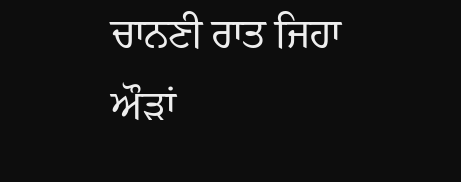ਚਾਨਣੀ ਰਾਤ ਜਿਹਾ
ਔੜਾਂ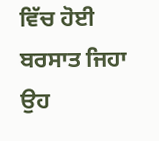ਵਿੱਚ ਹੋਈ ਬਰਸਾਤ ਜਿਹਾ
ਉਹ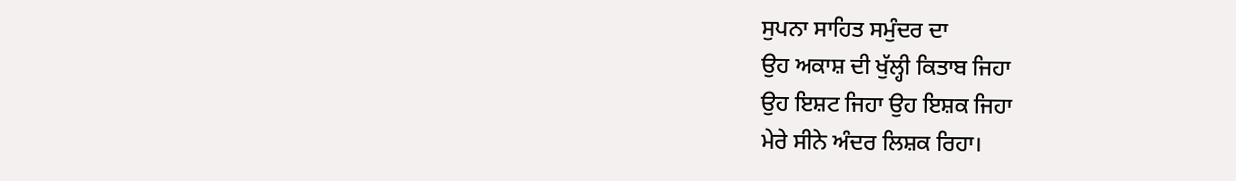ਸੁਪਨਾ ਸਾਹਿਤ ਸਮੁੰਦਰ ਦਾ
ਉਹ ਅਕਾਸ਼ ਦੀ ਖੁੱਲ੍ਹੀ ਕਿਤਾਬ ਜਿਹਾ
ਉਹ ਇਸ਼ਟ ਜਿਹਾ ਉਹ ਇਸ਼ਕ ਜਿਹਾ
ਮੇਰੇ ਸੀਨੇ ਅੰਦਰ ਲਿਸ਼ਕ ਰਿਹਾ।